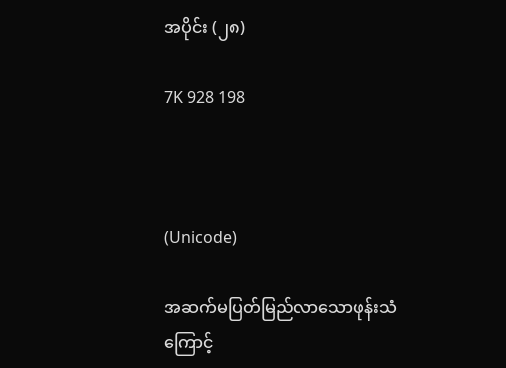အပိုင်း (၂၈)

7K 928 198



(Unicode)

အဆက်မပြတ်မြည်လာသောဖုန်းသံကြောင့်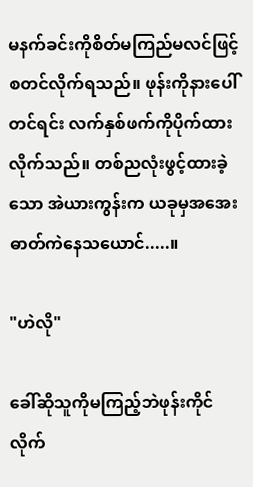မနက်ခင်းကိုစိတ်မကြည်မလင်ဖြင့်စတင်လိုက်ရသည်။ ဖုန်းကိုနားပေါ်တင်ရင်း လက်နှစ်ဖက်ကိုပိုက်ထားလိုက်သည်။ တစ်ညလုံးဖွင့်ထားခဲ့သော အဲယားကွန်းက ယခုမှအအေးဓာတ်ကဲနေသယောင်.....။

"ဟဲလို"

ခေါ်ဆိုသူကိုမကြည့်ဘဲဖုန်းကိုင်လိုက်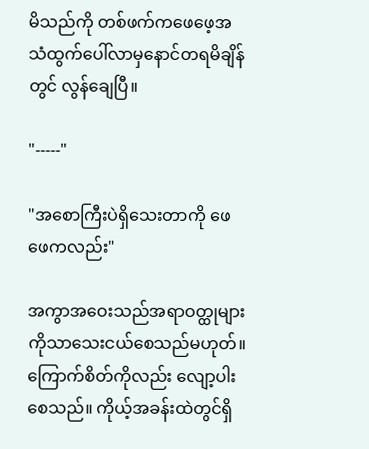မိသည်ကို တစ်ဖက်ကဖေဖေ့အသံထွက်ပေါ်လာမှနောင်တရမိချိန်တွင် လွန်ချေပြီ။

"-----"

"အစောကြီးပဲရှိသေးတာကို ဖေဖေကလည်း"

အကွာအဝေးသည်အရာဝတ္ထုများကိုသာသေးငယ်စေသည်မဟုတ်။ ကြောက်စိတ်ကိုလည်း လျော့ပါးစေသည်။ ကိုယ့်အခန်းထဲတွင်ရှိ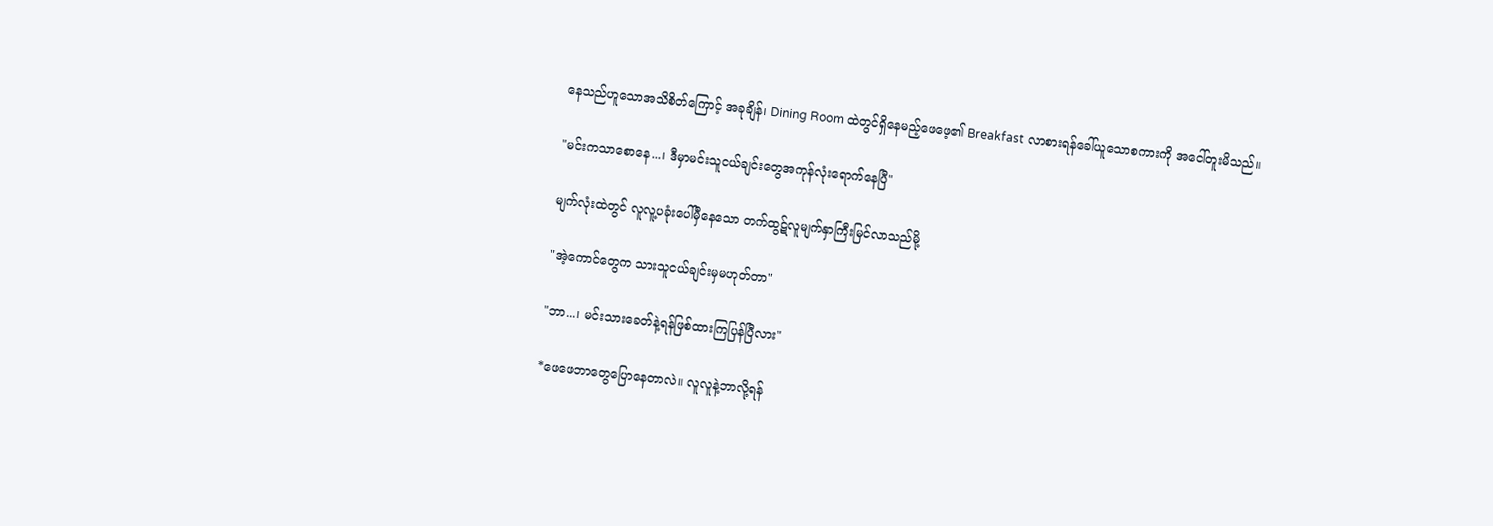နေသည်ဟူသောအသိစိတ်ကြောင့် အခုချိန်၊ Dining Room ထဲတွင်ရှိနေမည့်ဖေဖေ့၏ Breakfast လာစားရန်ခေါ်ယူသောစကားကို အငေါ်တူးမိသည်။

"မင်းကသာစောနေ...၊ ဒီမှာမင်းသူငယ်ချင်းတွေအကုန်လုံးရောက်နေပြီ"

မျက်လုံးထဲတွင် လူလူ့ပခုံးပေါ်မှီနေသော တက်ထွဋ်လူမျက်နှာကြီးမြင်လာသည်မို့

"အဲ့ကောင်တွေက သားသူငယ်ချင်းမှမဟုတ်တာ"

"ဘာ...၊ မင်းသားခေတ်နဲ့ရန်ဖြစ်ထားကြပြန်ပြီလား"

*ဖေဖေဘာတွေပြောနေတာလဲ။ လူလူနဲ့ဘာလို့ရန်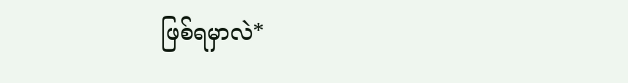ဖြစ်ရမှာလဲ*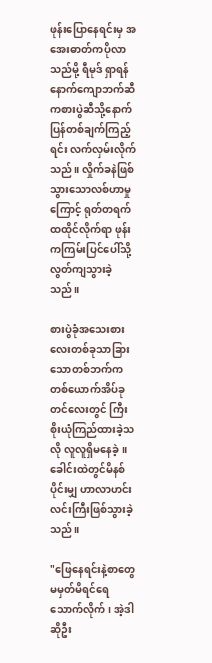ဖုန်းပြောနေရင်းမှ အအေးဓာတ်ကပိုလာသည်မို့ ရီမုဒ် ရှာရန်နောက်ကျောဘက်ဆီကစားပွဲဆီသို့နောက်ပြန်တစ်ချက်ကြည့်ရင်း လက်လှမ်းလိုက်သည်။ လှိုက်ခနဲဖြစ်သွားသောလစ်ဟာမှုကြောင့် ရုတ်တရက်ထထိုင်လိုက်ရာ ဖုန်းကကြမ်းပြင်ပေါ်သို့လွတ်ကျသွားခဲ့သည်။

စားပွဲခုံအသေးစားလေးတစ်ခုသာခြားသောတစ်ဘက်ကတစ်ယောက်အိပ်ခုတင်လေးတွင် ကြီးစိုးယုံကြည်ထားခဲ့သလို လူလူရှိမနေခဲ့။ ခေါင်းထဲတွင်မိနစ်ပိုင်းမျှ ဟာလာဟင်းလင်းကြီးဖြစ်သွားခဲ့သည်။

"ဖြေနေရင်းနဲ့စာတွေမမှတ်မိရင်ရေသောက်လိုက်၊ အဲ့ဒါဆိုဦး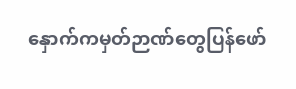နှောက်ကမှတ်ဉာဏ်တွေပြန်ဖော်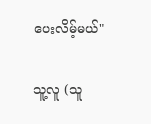ပေးလိမ့်မယ်"

သူ့လူ (သူ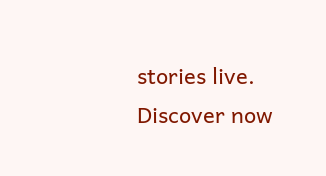stories live. Discover now